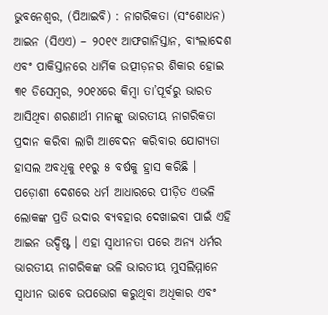ଭୁବନେଶ୍ୱର, (ପିଆଇବି) : ନାଗରିକତା (ସଂଶୋଧନ) ଆଇନ (ସିଏଏ) – ୨୦୧୯ ଆଫଗାନିସ୍ତାନ, ବାଂଲାଦେଶ ଏବଂ ପାକିସ୍ତାନରେ ଧାର୍ମିକ ଉତ୍ପୀଡ଼ନର ଶିକାର ହୋଇ ୩୧ ଡିସେମ୍ବର, ୨୦୧୪ରେ କିମ୍ବା ତା’ପୂର୍ବରୁ ଭାରତ ଆସିଥିବା ଶରଣାର୍ଥୀ ମାନଙ୍କୁ ଭାରତୀୟ ନାଗରିକତା ପ୍ରଦାନ କରିବା ଲାଗି ଆବେଦନ କରିବାର ଯୋଗ୍ୟତା ହାସଲ ଅବଧିକୁ ୧୧ରୁ ୫ ବର୍ଷକୁ ହ୍ରାସ କରିଛି । ପଡ଼ୋଶୀ ଦେଶରେ ଧର୍ମ ଆଧାରରେ ପୀଡ଼ିତ ଏଭଳି ଲୋକଙ୍କ ପ୍ରତି ଉଦାର ବ୍ୟବହାର ଦେଖାଇବା ପାଇଁ ଏହି ଆଇନ ଉଦ୍ଦିଷ୍ଟ । ଏହା ସ୍ୱାଧୀନତା ପରେ ଅନ୍ୟ ଧର୍ମର ଭାରତୀୟ ନାଗରିକଙ୍କ ଭଳି ଭାରତୀୟ ମୁସଲିମ୍ମାନେ ସ୍ୱାଧୀନ ଭାବେ ଉପଭୋଗ କରୁଥିବା ଅଧିକାର ଏବଂ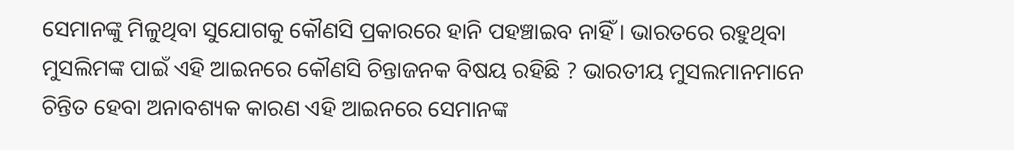ସେମାନଙ୍କୁ ମିଳୁଥିବା ସୁଯୋଗକୁ କୌଣସି ପ୍ରକାରରେ ହାନି ପହଞ୍ଚାଇବ ନାହିଁ । ଭାରତରେ ରହୁଥିବା ମୁସଲିମଙ୍କ ପାଇଁ ଏହି ଆଇନରେ କୌଣସି ଚିନ୍ତାଜନକ ବିଷୟ ରହିଛି ? ଭାରତୀୟ ମୁସଲମାନମାନେ ଚିନ୍ତିତ ହେବା ଅନାବଶ୍ୟକ କାରଣ ଏହି ଆଇନରେ ସେମାନଙ୍କ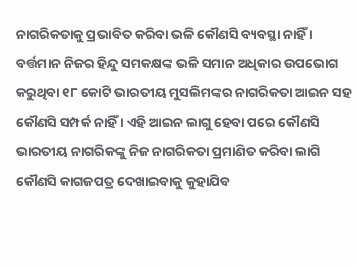ନାଗରିକତାକୁ ପ୍ରଭାବିତ କରିବା ଭଳି କୌଣସି ବ୍ୟବସ୍ଥା ନାହିଁ । ବର୍ତ୍ତମାନ ନିଜର ହିନ୍ଦୁ ସମକକ୍ଷଙ୍କ ଭଳି ସମାନ ଅଧିକାର ଉପଭୋଗ କରୁଥିବା ୧୮ କୋଟି ଭାରତୀୟ ମୁସଲିମଙ୍କର ନାଗରିକତା ଆଇନ ସହ କୌଣସି ସମ୍ପର୍କ ନାହିଁ । ଏହି ଆଇନ ଲାଗୁ ହେବା ପରେ କୌଣସି ଭାରତୀୟ ନାଗରିକଙ୍କୁ ନିଜ ନାଗରିକତା ପ୍ରମାଣିତ କରିବା ଲାଗି କୌଣସି କାଗଜପତ୍ର ଦେଖାଇବାକୁ କୁହାଯିବ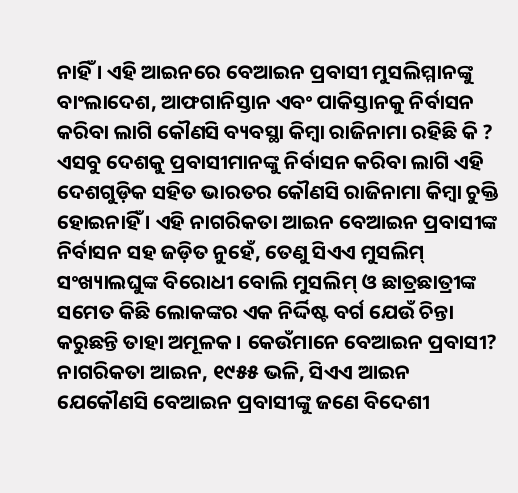ନାହିଁ । ଏହି ଆଇନରେ ବେଆଇନ ପ୍ରବାସୀ ମୁସଲିମ୍ମାନଙ୍କୁ ବାଂଲାଦେଶ, ଆଫଗାନିସ୍ତାନ ଏବଂ ପାକିସ୍ତାନକୁ ନିର୍ବାସନ କରିବା ଲାଗି କୌଣସି ବ୍ୟବସ୍ଥା କିମ୍ବା ରାଜିନାମା ରହିଛି କି ? ଏସବୁ ଦେଶକୁ ପ୍ରବାସୀମାନଙ୍କୁ ନିର୍ବାସନ କରିବା ଲାଗି ଏହି ଦେଶଗୁଡ଼ିକ ସହିତ ଭାରତର କୌଣସି ରାଜିନାମା କିମ୍ବା ଚୁକ୍ତି ହୋଇନାହିଁ । ଏହି ନାଗରିକତା ଆଇନ ବେଆଇନ ପ୍ରବାସୀଙ୍କ ନିର୍ବାସନ ସହ ଜଡ଼ିତ ନୁହେଁ, ତେଣୁ ସିଏଏ ମୁସଲିମ୍ ସଂଖ୍ୟାଲଘୁଙ୍କ ବିରୋଧୀ ବୋଲି ମୁସଲିମ୍ ଓ ଛାତ୍ରଛାତ୍ରୀଙ୍କ ସମେତ କିଛି ଲୋକଙ୍କର ଏକ ନିର୍ଦ୍ଦିଷ୍ଟ ବର୍ଗ ଯେଉଁ ଚିନ୍ତା କରୁଛନ୍ତି ତାହା ଅମୂଳକ । କେଉଁମାନେ ବେଆଇନ ପ୍ରବାସୀ? ନାଗରିକତା ଆଇନ, ୧୯୫୫ ଭଳି, ସିଏଏ ଆଇନ ଯେକୌଣସି ବେଆଇନ ପ୍ରବାସୀଙ୍କୁ ଜଣେ ବିଦେଶୀ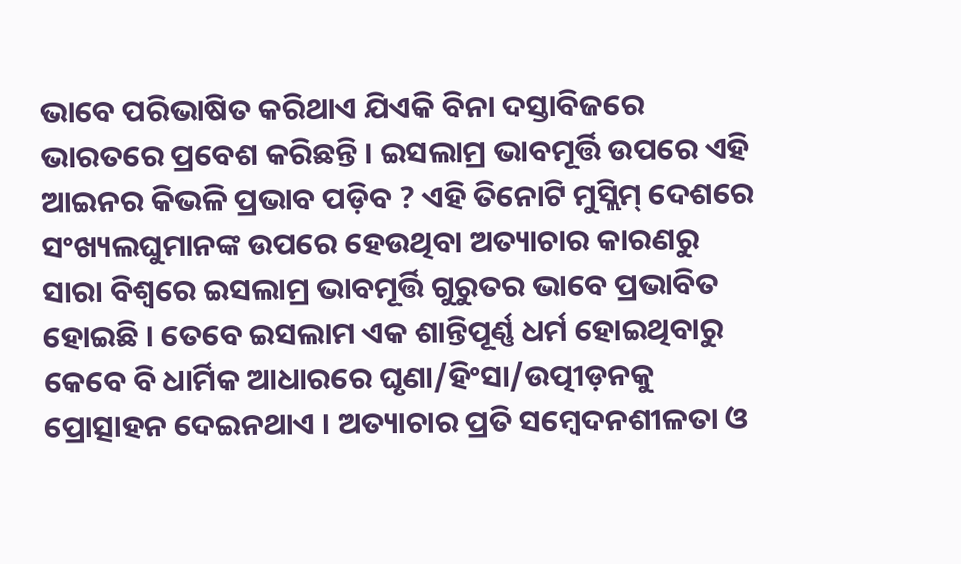ଭାବେ ପରିଭାଷିତ କରିଥାଏ ଯିଏକି ବିନା ଦସ୍ତାବିଜରେ ଭାରତରେ ପ୍ରବେଶ କରିଛନ୍ତି । ଇସଲାମ୍ର ଭାବମୂର୍ତ୍ତି ଉପରେ ଏହି ଆଇନର କିଭଳି ପ୍ରଭାବ ପଡ଼ିବ ? ଏହି ତିନୋଟି ମୁସ୍ଲିମ୍ ଦେଶରେ ସଂଖ୍ୟଲଘୁମାନଙ୍କ ଉପରେ ହେଉଥିବା ଅତ୍ୟାଚାର କାରଣରୁ ସାରା ବିଶ୍ୱରେ ଇସଲାମ୍ର ଭାବମୂର୍ତ୍ତି ଗୁରୁତର ଭାବେ ପ୍ରଭାବିତ ହୋଇଛି । ତେବେ ଇସଲାମ ଏକ ଶାନ୍ତିପୂର୍ଣ୍ଣ ଧର୍ମ ହୋଇଥିବାରୁ କେବେ ବି ଧାର୍ମିକ ଆଧାରରେ ଘୃଣା/ହିଂସା/ଉତ୍ପୀଡ଼ନକୁ ପ୍ରୋତ୍ସାହନ ଦେଇନଥାଏ । ଅତ୍ୟାଚାର ପ୍ରତି ସମ୍ବେଦନଶୀଳତା ଓ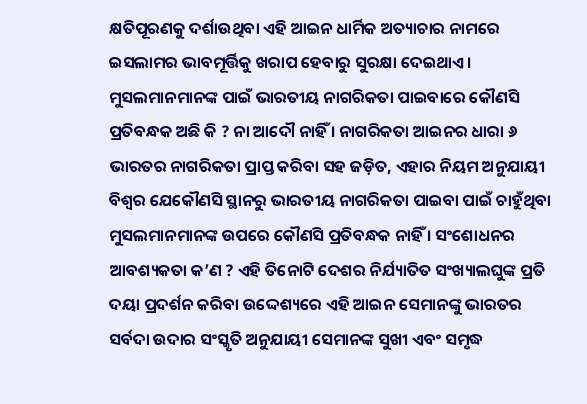କ୍ଷତିପୂରଣକୁ ଦର୍ଶାଉଥିବା ଏହି ଆଇନ ଧାର୍ମିକ ଅତ୍ୟାଚାର ନାମରେ ଇସଲାମର ଭାବମୂର୍ତ୍ତିକୁ ଖରାପ ହେବାରୁ ସୁରକ୍ଷା ଦେଇଥାଏ । ମୁସଲମାନମାନଙ୍କ ପାଇଁ ଭାରତୀୟ ନାଗରିକତା ପାଇବାରେ କୌଣସି ପ୍ରତିବନ୍ଧକ ଅଛି କି ? ନା ଆଦୌ ନାହିଁ । ନାଗରିକତା ଆଇନର ଧାରା ୬ ଭାରତର ନାଗରିକତା ପ୍ରାପ୍ତ କରିବା ସହ ଜଡ଼ିତ, ଏହାର ନିୟମ ଅନୁଯାୟୀ ବିଶ୍ୱର ଯେକୌଣସି ସ୍ଥାନରୁ ଭାରତୀୟ ନାଗରିକତା ପାଇବା ପାଇଁ ଚାହୁଁଥିବା ମୁସଲମାନମାନଙ୍କ ଉପରେ କୌଣସି ପ୍ରତିବନ୍ଧକ ନାହିଁ । ସଂଶୋଧନର ଆବଶ୍ୟକତା କ’ଣ ? ଏହି ତିନୋଟି ଦେଶର ନିର୍ଯ୍ୟାତିତ ସଂଖ୍ୟାଲଘୁଙ୍କ ପ୍ରତି ଦୟା ପ୍ରଦର୍ଶନ କରିବା ଉଦ୍ଦେଶ୍ୟରେ ଏହି ଆଇନ ସେମାନଙ୍କୁ ଭାରତର ସର୍ବଦା ଉଦାର ସଂସ୍କୃତି ଅନୁଯାୟୀ ସେମାନଙ୍କ ସୁଖୀ ଏବଂ ସମୃଦ୍ଧ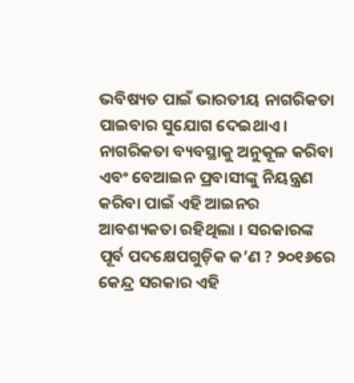ଭବିଷ୍ୟତ ପାଇଁ ଭାରତୀୟ ନାଗରିକତା ପାଇବାର ସୁଯୋଗ ଦେଇଥାଏ । ନାଗରିକତା ବ୍ୟବସ୍ଥାକୁ ଅନୁକୂଳ କରିବା ଏବଂ ବେଆଇନ ପ୍ରବାସୀଙ୍କୁ ନିୟନ୍ତ୍ରଣ କରିବା ପାଇଁ ଏହି ଆଇନର ଆବଶ୍ୟକତା ରହିଥିଲା । ସରକାରଙ୍କ ପୂର୍ବ ପଦକ୍ଷେପଗୁଡ଼ିକ କ’ଣ ? ୨୦୧୬ରେ କେନ୍ଦ୍ର ସରକାର ଏହି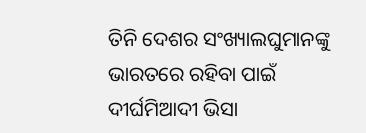ତିନି ଦେଶର ସଂଖ୍ୟାଲଘୁମାନଙ୍କୁ ଭାରତରେ ରହିବା ପାଇଁ ଦୀର୍ଘମିଆଦୀ ଭିସା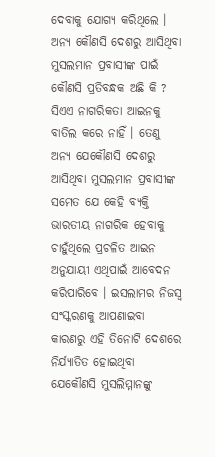ଦେବାକୁ ଯୋଗ୍ୟ କରିଥିଲେ । ଅନ୍ୟ କୌଣସି ଦେଶରୁ ଆସିଥିବା ମୁସଲମାନ ପ୍ରବାସୀଙ୍କ ପାଇଁ କୌଣସି ପ୍ରତିବନ୍ଧକ ଅଛି କି ? ସିଏଏ ନାଗରିକତା ଆଇନକୁ ବାତିଲ କରେ ନାହିଁ । ତେଣୁ ଅନ୍ୟ ଯେକୌଣସି ଦେଶରୁ ଆସିଥିବା ମୁସଲମାନ ପ୍ରବାସୀଙ୍କ ସମେତ ଯେ କେହି ବ୍ୟକ୍ତି ଭାରତୀୟ ନାଗରିକ ହେବାକୁ ଚାହୁଁଥିଲେ ପ୍ରଚଳିତ ଆଇନ ଅନୁଯାୟୀ ଏଥିପାଇଁ ଆବେଦନ କରିପାରିବେ । ଇସଲାମର ନିଜସ୍ୱ ସଂସ୍କରଣକୁ ଆପଣାଇବା କାରଣରୁ ଏହି ତିନୋଟି ଦେଶରେ ନିର୍ଯ୍ୟାତିତ ହୋଇଥିବା ଯେକୌଣସି ମୁସଲିମ୍ମାନଙ୍କୁ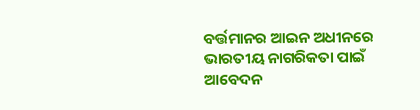ବର୍ତ୍ତମାନର ଆଇନ ଅଧୀନରେ ଭାରତୀୟ ନାଗରିକତା ପାଇଁ ଆବେଦନ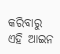କରିବାରୁ ଏହି ଆଇନ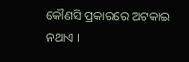କୌଣସି ପ୍ରକାରରେ ଅଟକାଇ ନଥାଏ ।